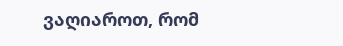ვაღიაროთ, რომ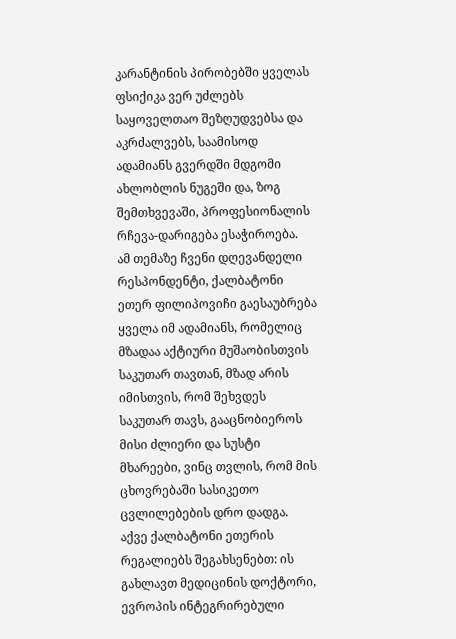კარანტინის პირობებში ყველას ფსიქიკა ვერ უძლებს საყოველთაო შეზღუდვებსა და აკრძალვებს, საამისოდ ადამიანს გვერდში მდგომი ახლობლის ნუგეში და, ზოგ შემთხვევაში, პროფესიონალის რჩევა-დარიგება ესაჭიროება.
ამ თემაზე ჩვენი დღევანდელი რესპონდენტი, ქალბატონი ეთერ ფილიპოვიჩი გაესაუბრება ყველა იმ ადამიანს, რომელიც მზადაა აქტიური მუშაობისთვის საკუთარ თავთან, მზად არის იმისთვის, რომ შეხვდეს საკუთარ თავს, გააცნობიეროს მისი ძლიერი და სუსტი მხარეები, ვინც თვლის, რომ მის ცხოვრებაში სასიკეთო ცვლილებების დრო დადგა.
აქვე ქალბატონი ეთერის რეგალიებს შეგახსენებთ: ის გახლავთ მედიცინის დოქტორი, ევროპის ინტეგრირებული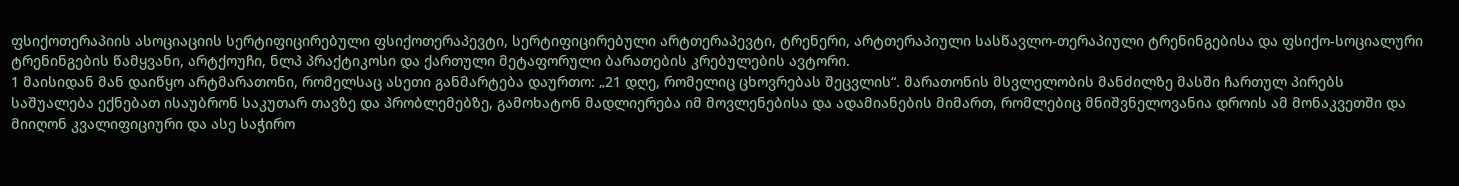ფსიქოთერაპიის ასოციაციის სერტიფიცირებული ფსიქოთერაპევტი, სერტიფიცირებული არტთერაპევტი, ტრენერი, არტთერაპიული სასწავლო-თერაპიული ტრენინგებისა და ფსიქო-სოციალური ტრენინგების წამყვანი, არტქოუჩი, ნლპ პრაქტიკოსი და ქართული მეტაფორული ბარათების კრებულების ავტორი.
1 მაისიდან მან დაიწყო არტმარათონი, რომელსაც ასეთი განმარტება დაურთო: „21 დღე, რომელიც ცხოვრებას შეცვლის“. მარათონის მსვლელობის მანძილზე მასში ჩართულ პირებს საშუალება ექნებათ ისაუბრონ საკუთარ თავზე და პრობლემებზე, გამოხატონ მადლიერება იმ მოვლენებისა და ადამიანების მიმართ, რომლებიც მნიშვნელოვანია დროის ამ მონაკვეთში და მიიღონ კვალიფიციური და ასე საჭირო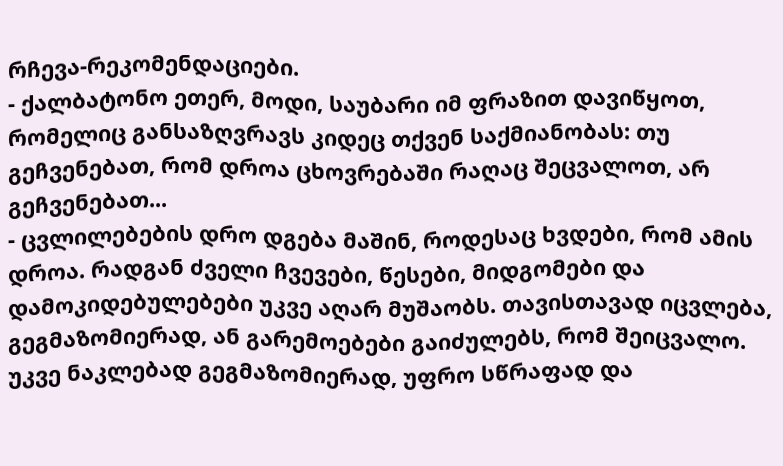რჩევა-რეკომენდაციები.
- ქალბატონო ეთერ, მოდი, საუბარი იმ ფრაზით დავიწყოთ, რომელიც განსაზღვრავს კიდეც თქვენ საქმიანობას: თუ გეჩვენებათ, რომ დროა ცხოვრებაში რაღაც შეცვალოთ, არ გეჩვენებათ...
- ცვლილებების დრო დგება მაშინ, როდესაც ხვდები, რომ ამის დროა. რადგან ძველი ჩვევები, წესები, მიდგომები და დამოკიდებულებები უკვე აღარ მუშაობს. თავისთავად იცვლება, გეგმაზომიერად, ან გარემოებები გაიძულებს, რომ შეიცვალო. უკვე ნაკლებად გეგმაზომიერად, უფრო სწრაფად და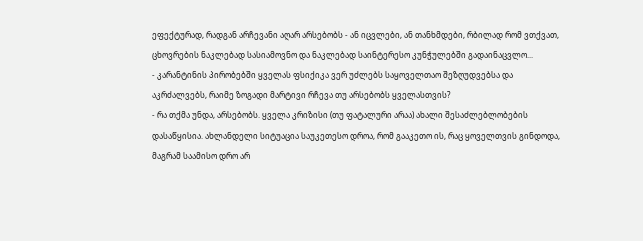ეფექტურად, რადგან არჩევანი აღარ არსებობს - ან იცვლები, ან თანხმდები, რბილად რომ ვთქვათ, ცხოვრების ნაკლებად სასიამოვნო და ნაკლებად საინტერესო კუნჭულებში გადაინაცვლო...
- კარანტინის პირობებში ყველას ფსიქიკა ვერ უძლებს საყოველთაო შეზღუდვებსა და აკრძალვებს, რაიმე ზოგადი მარტივი რჩევა თუ არსებობს ყველასთვის?
- რა თქმა უნდა, არსებობს. ყველა კრიზისი (თუ ფატალური არაა) ახალი შესაძლებლობების დასაწყისია. ახლანდელი სიტუაცია საუკეთესო დროა, რომ გააკეთო ის, რაც ყოველთვის გინდოდა, მაგრამ საამისო დრო არ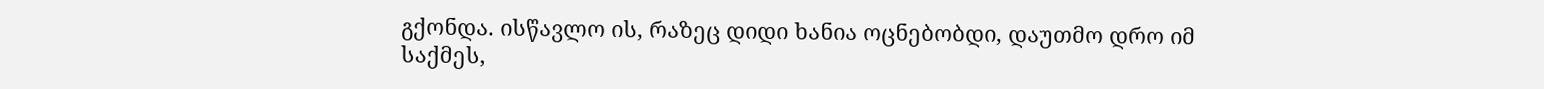გქონდა. ისწავლო ის, რაზეც დიდი ხანია ოცნებობდი, დაუთმო დრო იმ საქმეს,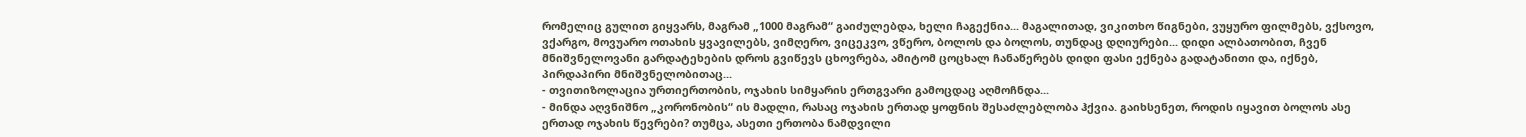რომელიც გულით გიყვარს, მაგრამ „1000 მაგრამ“ გაიძულებდა, ხელი ჩაგექნია... მაგალითად, ვიკითხო წიგნები, ვუყურო ფილმებს, ვქსოვო, ვქარგო, მოვუარო ოთახის ყვავილებს, ვიმღერო, ვიცეკვო, ვწერო, ბოლოს და ბოლოს, თუნდაც დღიურები... დიდი ალბათობით, ჩვენ მნიშვნელოვანი გარდატეხების დროს გვიწევს ცხოვრება, ამიტომ ცოცხალ ჩანაწერებს დიდი ფასი ექნება გადატანითი და, იქნებ, პირდაპირი მნიშვნელობითაც...
- თვითიზოლაცია ურთიერთობის, ოჯახის სიმყარის ერთგვარი გამოცდაც აღმოჩნდა...
- მინდა აღვნიშნო „კორონობის“ ის მადლი, რასაც ოჯახის ერთად ყოფნის შესაძლებლობა ჰქვია. გაიხსენეთ, როდის იყავით ბოლოს ასე ერთად ოჯახის წევრები? თუმცა, ასეთი ერთობა ნამდვილი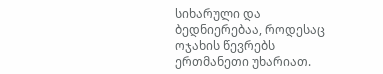სიხარული და ბედნიერებაა, როდესაც ოჯახის წევრებს ერთმანეთი უხარიათ.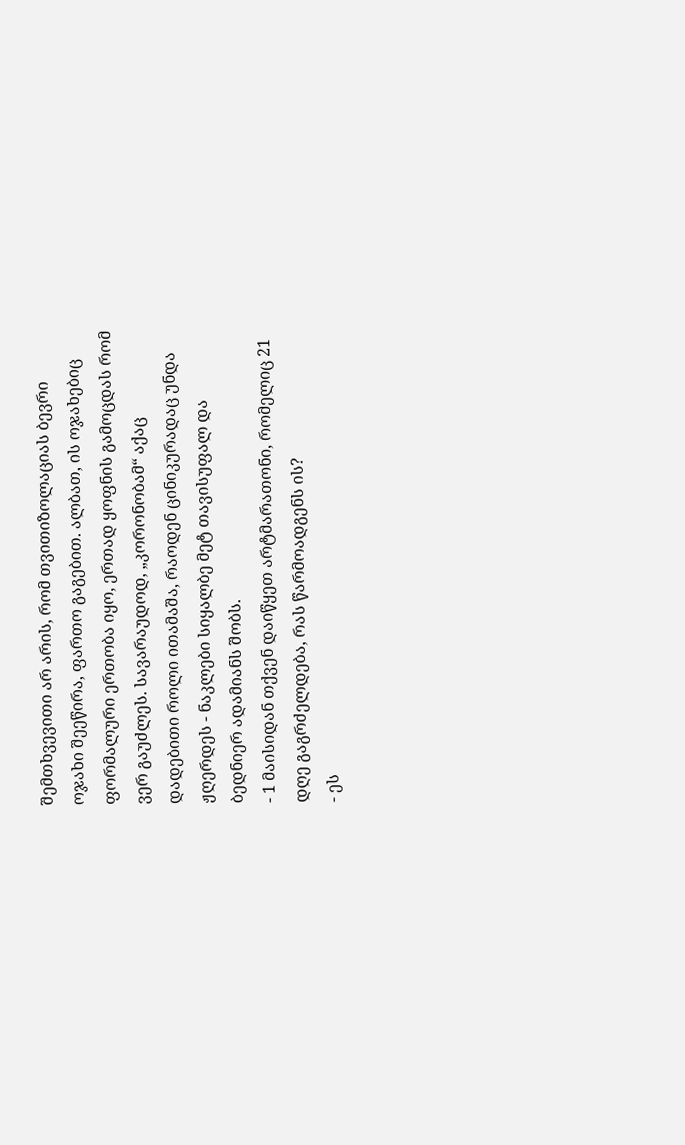შემთხვევითი არ არის, რომ თვითიზოლაციას ბევრი ოჯახი შეეწირა, ფართო გაგებით. ალბათ, ის ოჯახებიც ფორმალური ერთობა იყო, ერთად ყოფნის გამოცდას რომ ვერ გაუძლეს. სავარაუდოდ, „კორონობამ“ აქაც დადებითი როლი ითამაშა, რაოდენ ცინიკურადაც უნდა ჟღერდეს - ნაკლები სიყალბე მეტ თავისუფალ და ბედნიერ ადამიანს შობს.
- 1 მაისიდან თქვენ დაიწყეთ არტმარათონი, რომელიც 21 დღე გაგრძელდება, რას წარმოადგენს ის?
- ეს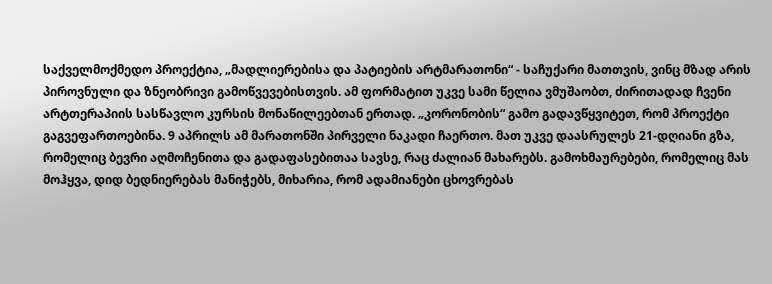საქველმოქმედო პროექტია, „მადლიერებისა და პატიების არტმარათონი“ - საჩუქარი მათთვის, ვინც მზად არის პიროვნული და ზნეობრივი გამოწვევებისთვის. ამ ფორმატით უკვე სამი წელია ვმუშაობთ, ძირითადად ჩვენი არტთერაპიის სასწავლო კურსის მონაწილეებთან ერთად. „კორონობის“ გამო გადავწყვიტეთ, რომ პროექტი გაგვეფართოებინა. 9 აპრილს ამ მარათონში პირველი ნაკადი ჩაერთო. მათ უკვე დაასრულეს 21-დღიანი გზა, რომელიც ბევრი აღმოჩენითა და გადაფასებითაა სავსე, რაც ძალიან მახარებს. გამოხმაურებები, რომელიც მას მოჰყვა, დიდ ბედნიერებას მანიჭებს, მიხარია, რომ ადამიანები ცხოვრებას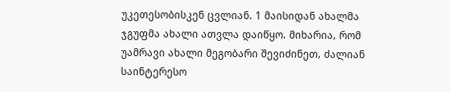უკეთესობისკენ ცვლიან. 1 მაისიდან ახალმა ჯგუფმა ახალი ათვლა დაიწყო. მიხარია, რომ უამრავი ახალი მეგობარი შევიძინეთ, ძალიან საინტერესო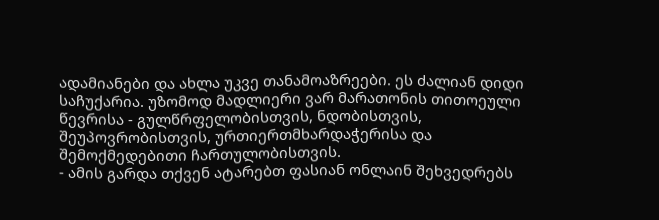ადამიანები და ახლა უკვე თანამოაზრეები. ეს ძალიან დიდი საჩუქარია. უზომოდ მადლიერი ვარ მარათონის თითოეული წევრისა - გულწრფელობისთვის, ნდობისთვის, შეუპოვრობისთვის, ურთიერთმხარდაჭერისა და შემოქმედებითი ჩართულობისთვის.
- ამის გარდა თქვენ ატარებთ ფასიან ონლაინ შეხვედრებს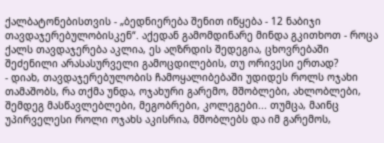ქალბატონებისთვის - „ბედნიერება შენით იწყება - 12 ნაბიჯი თავდაჯერებულობისკენ“. აქედან გამომდინარე მინდა გკითხოთ - როცა ქალს თავდაჯერება აკლია, ეს აღზრდის შედეგია, ცხოვრებაში შეძენილი არასასურველი გამოცდილების, თუ ორივესი ერთად?
- დიახ, თავდაჯერებულობის ჩამოყალიბებაში უდიდეს როლს ოჯახი თამაშობს, რა თქმა უნდა, ოჯახური გარემო, მშობლები, ახლობლები, შემდეგ მასწავლებლები, მეგობრები, კოლეგები... თუმცა, მაინც უპირველესი როლი ოჯახს აკისრია, მშობლებს და იმ გარემოს,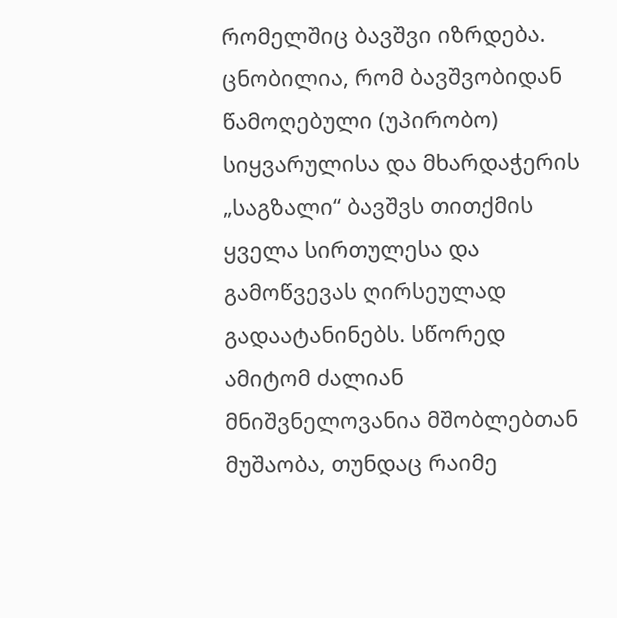რომელშიც ბავშვი იზრდება. ცნობილია, რომ ბავშვობიდან წამოღებული (უპირობო) სიყვარულისა და მხარდაჭერის „საგზალი“ ბავშვს თითქმის ყველა სირთულესა და გამოწვევას ღირსეულად გადაატანინებს. სწორედ ამიტომ ძალიან მნიშვნელოვანია მშობლებთან მუშაობა, თუნდაც რაიმე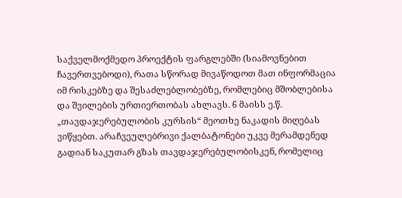საქველმოქმედო პროექტის ფარგლებში (სიამოვნებით ჩავერთვებოდი), რათა სწორად მივაწოდოთ მათ ინფორმაცია იმ რისკებზე და შესაძლებლობებზე, რომლებიც მშობლებისა და შვილების ურთიერთობას ახლავს. 6 მაისს ე.წ. „თავდაჯერებულობის კურსის“ მეოთხე ნაკადის მიღებას ვიწყებთ. არაჩვეულებრივი ქალბატონები უკვე მერამდენედ გადიან საკუთარ გზას თავდაჯერებულობისკენ, რომელიც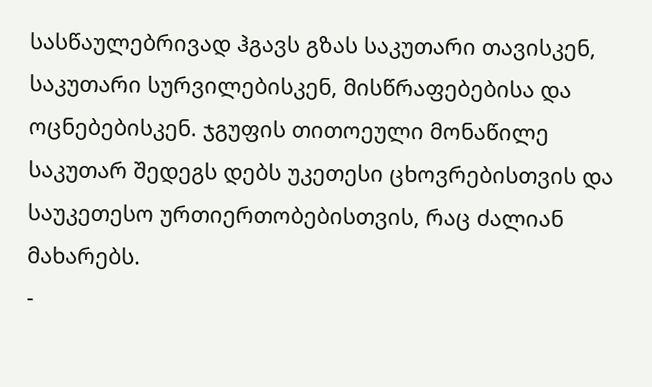სასწაულებრივად ჰგავს გზას საკუთარი თავისკენ, საკუთარი სურვილებისკენ, მისწრაფებებისა და ოცნებებისკენ. ჯგუფის თითოეული მონაწილე საკუთარ შედეგს დებს უკეთესი ცხოვრებისთვის და საუკეთესო ურთიერთობებისთვის, რაც ძალიან მახარებს.
-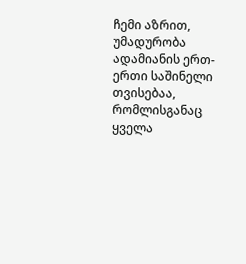ჩემი აზრით, უმადურობა ადამიანის ერთ-ერთი საშინელი თვისებაა, რომლისგანაც ყველა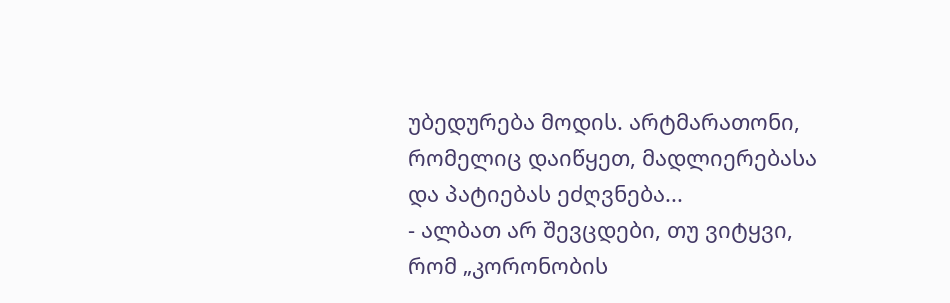უბედურება მოდის. არტმარათონი, რომელიც დაიწყეთ, მადლიერებასა და პატიებას ეძღვნება...
- ალბათ არ შევცდები, თუ ვიტყვი, რომ „კორონობის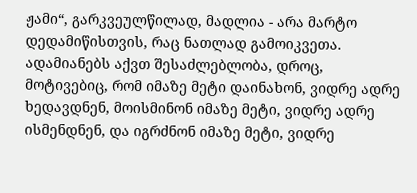ჟამი“, გარკვეულწილად, მადლია - არა მარტო დედამიწისთვის, რაც ნათლად გამოიკვეთა. ადამიანებს აქვთ შესაძლებლობა, დროც, მოტივებიც, რომ იმაზე მეტი დაინახონ, ვიდრე ადრე ხედავდნენ, მოისმინონ იმაზე მეტი, ვიდრე ადრე ისმენდნენ, და იგრძნონ იმაზე მეტი, ვიდრე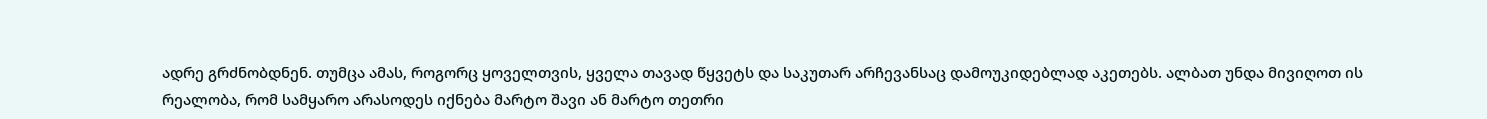ადრე გრძნობდნენ. თუმცა ამას, როგორც ყოველთვის, ყველა თავად წყვეტს და საკუთარ არჩევანსაც დამოუკიდებლად აკეთებს. ალბათ უნდა მივიღოთ ის რეალობა, რომ სამყარო არასოდეს იქნება მარტო შავი ან მარტო თეთრი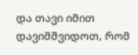და თავი იმით დავიმშვიდოთ, რომ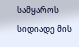სამყაროს სიდიადე მის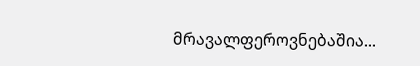მრავალფეროვნებაშია...